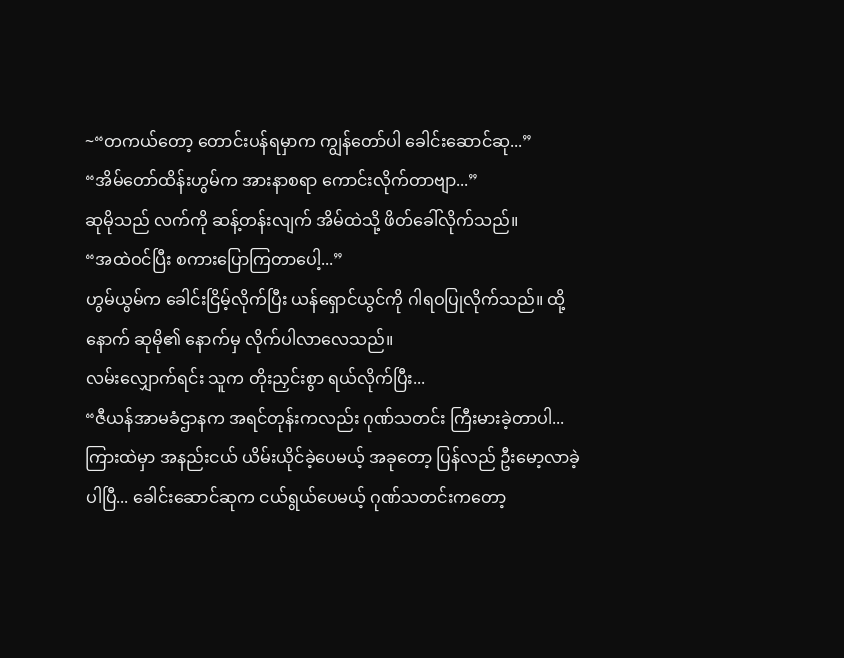~“တကယ်တော့ တောင်းပန်ရမှာက ကျွန်တော်ပါ ခေါင်းဆောင်ဆု...”
“အိမ်တော်ထိန်းဟွမ်က အားနာစရာ ကောင်းလိုက်တာဗျာ...”
ဆုမိုသည် လက်ကို ဆန့်တန်းလျက် အိမ်ထဲသို့ ဖိတ်ခေါ်လိုက်သည်။
“အထဲဝင်ပြီး စကားပြောကြတာပေါ့...”
ဟွမ်ယွမ်က ခေါင်းငြိမ့်လိုက်ပြီး ယန်ရှောင်ယွင်ကို ဂါရဝပြုလိုက်သည်။ ထို့နောက် ဆုမို၏ နောက်မှ လိုက်ပါလာလေသည်။
လမ်းလျှောက်ရင်း သူက တိုးညှင်းစွာ ရယ်လိုက်ပြီး...
“ဇီယန်အာမခံဌာနက အရင်တုန်းကလည်း ဂုဏ်သတင်း ကြီးမားခဲ့တာပါ... ကြားထဲမှာ အနည်းငယ် ယိမ်းယိုင်ခဲ့ပေမယ့် အခုတော့ ပြန်လည် ဦးမော့လာခဲ့ပါပြီ... ခေါင်းဆောင်ဆုက ငယ်ရွယ်ပေမယ့် ဂုဏ်သတင်းကတော့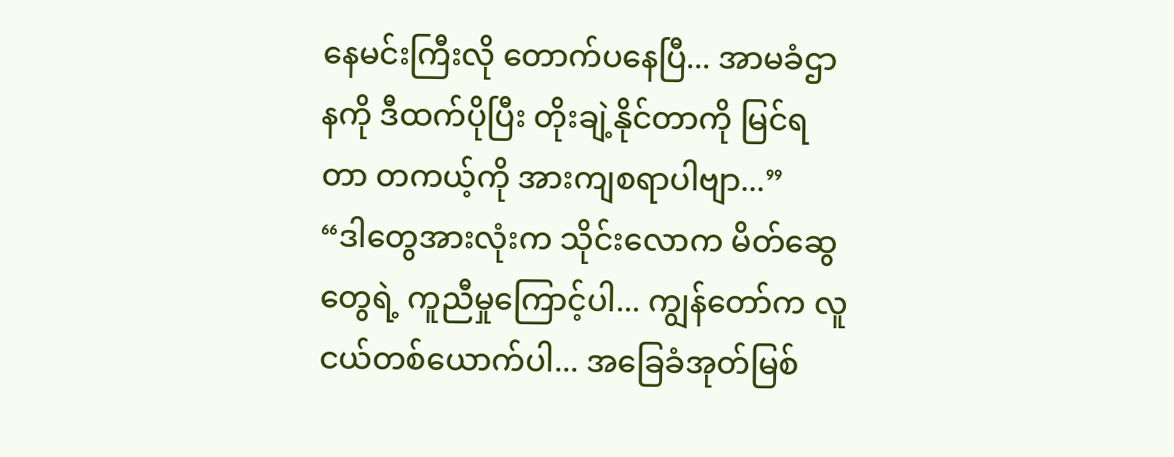နေမင်းကြီးလို တောက်ပနေပြီ... အာမခံဌာနကို ဒီထက်ပိုပြီး တိုးချဲ့နိုင်တာကို မြင်ရတာ တကယ့်ကို အားကျစရာပါဗျာ...”
“ဒါတွေအားလုံးက သိုင်းလောက မိတ်ဆွေတွေရဲ့ ကူညီမှုကြောင့်ပါ... ကျွန်တော်က လူငယ်တစ်ယောက်ပါ... အခြေခံအုတ်မြစ်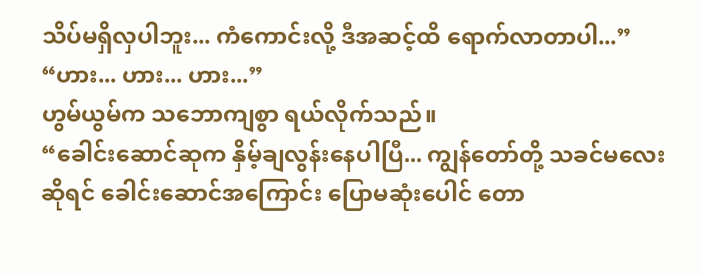သိပ်မရှိလှပါဘူး... ကံကောင်းလို့ ဒီအဆင့်ထိ ရောက်လာတာပါ...”
“ဟား... ဟား... ဟား...”
ဟွမ်ယွမ်က သဘောကျစွာ ရယ်လိုက်သည်။
“ခေါင်းဆောင်ဆုက နှိမ့်ချလွန်းနေပါပြီ... ကျွန်တော်တို့ သခင်မလေးဆိုရင် ခေါင်းဆောင်အကြောင်း ပြောမဆုံးပေါင် တော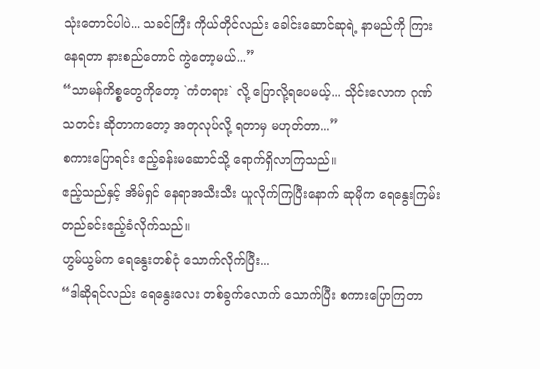သုံးတောင်ပါပဲ... သခင်ကြီး ကိုယ်တိုင်လည်း ခေါင်းဆောင်ဆုရဲ့ နာမည်ကို ကြားနေရတာ နားစည်တောင် ကွဲတော့မယ်...”
“သာမန်ကိစ္စတွေကိုတော့ `ကံတရား` လို့ ပြောလို့ရပေမယ့်... သိုင်းလောက ဂုဏ်သတင်း ဆိုတာကတော့ အတုလုပ်လို့ ရတာမှ မဟုတ်တာ...”
စကားပြောရင်း ဧည့်ခန်းမဆောင်သို့ ရောက်ရှိလာကြသည်။
ဧည့်သည်နှင့် အိမ်ရှင် နေရာအသီးသီး ယူလိုက်ကြပြီးနောက် ဆုမိုက ရေနွေးကြမ်း တည်ခင်းဧည့်ခံလိုက်သည်။
ဟွမ်ယွမ်က ရေနွေးတစ်ငုံ သောက်လိုက်ပြီး...
“ဒါဆိုရင်လည်း ရေနွေးလေး တစ်ခွက်လောက် သောက်ပြီး စကားပြောကြတာ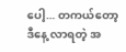ပေါ့... တကယ်တော့ ဒီနေ့ လာရတဲ့ အ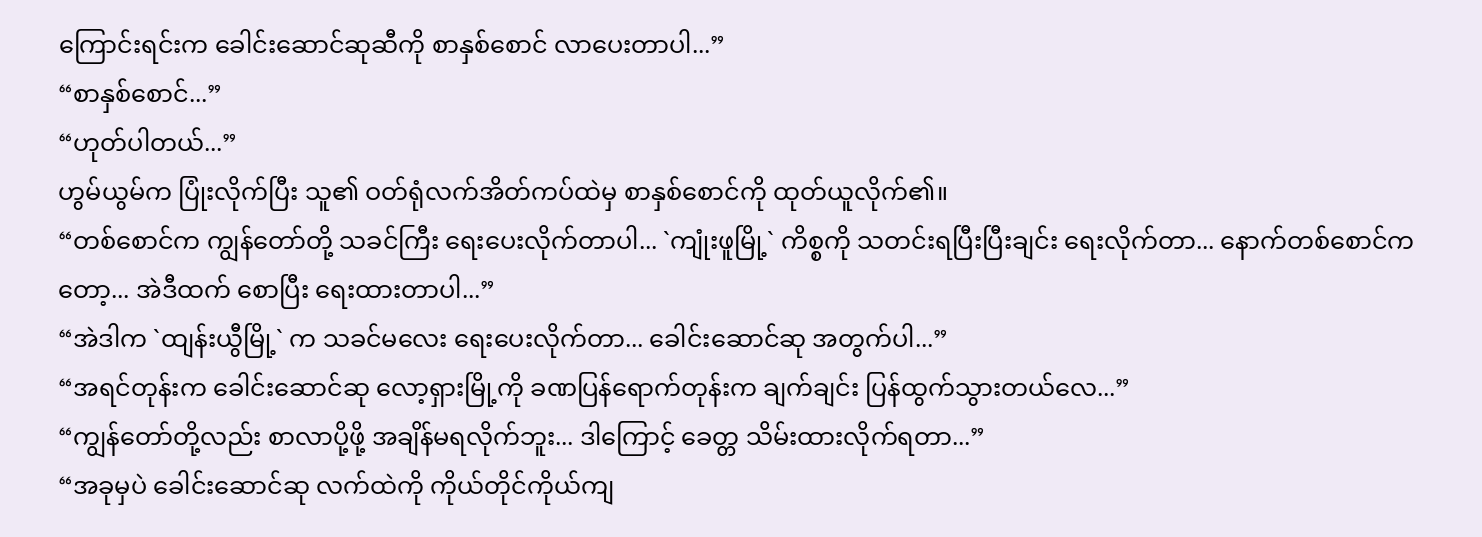ကြောင်းရင်းက ခေါင်းဆောင်ဆုဆီကို စာနှစ်စောင် လာပေးတာပါ...”
“စာနှစ်စောင်...”
“ဟုတ်ပါတယ်...”
ဟွမ်ယွမ်က ပြုံးလိုက်ပြီး သူ၏ ဝတ်ရုံလက်အိတ်ကပ်ထဲမှ စာနှစ်စောင်ကို ထုတ်ယူလိုက်၏။
“တစ်စောင်က ကျွန်တော်တို့ သခင်ကြီး ရေးပေးလိုက်တာပါ... `ကျုံးဖူမြို့` ကိစ္စကို သတင်းရပြီးပြီးချင်း ရေးလိုက်တာ... နောက်တစ်စောင်ကတော့... အဲဒီထက် စောပြီး ရေးထားတာပါ...”
“အဲဒါက `ထျန်းယွီမြို့` က သခင်မလေး ရေးပေးလိုက်တာ... ခေါင်းဆောင်ဆု အတွက်ပါ...”
“အရင်တုန်းက ခေါင်းဆောင်ဆု လော့ရှားမြို့ကို ခဏပြန်ရောက်တုန်းက ချက်ချင်း ပြန်ထွက်သွားတယ်လေ...”
“ကျွန်တော်တို့လည်း စာလာပို့ဖို့ အချိန်မရလိုက်ဘူး... ဒါကြောင့် ခေတ္တ သိမ်းထားလိုက်ရတာ...”
“အခုမှပဲ ခေါင်းဆောင်ဆု လက်ထဲကို ကိုယ်တိုင်ကိုယ်ကျ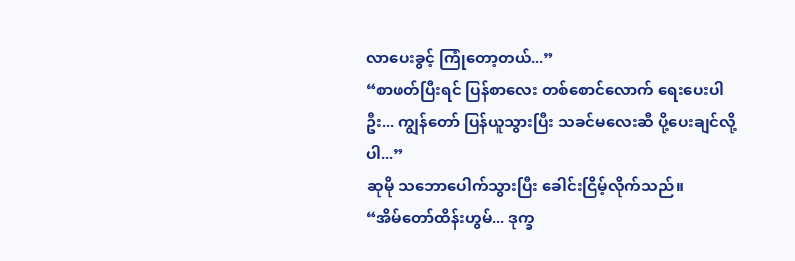လာပေးခွင့် ကြုံတော့တယ်...”
“စာဖတ်ပြီးရင် ပြန်စာလေး တစ်စောင်လောက် ရေးပေးပါဦး... ကျွန်တော် ပြန်ယူသွားပြီး သခင်မလေးဆီ ပို့ပေးချင်လို့ပါ...”
ဆုမို သဘောပေါက်သွားပြီး ခေါင်းငြိမ့်လိုက်သည်။
“အိမ်တော်ထိန်းဟွမ်... ဒုက္ခ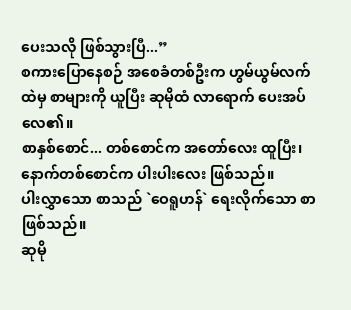ပေးသလို ဖြစ်သွားပြီ...”
စကားပြောနေစဉ် အစေခံတစ်ဦးက ဟွမ်ယွမ်လက်ထဲမှ စာများကို ယူပြီး ဆုမိုထံ လာရောက် ပေးအပ်လေ၏။
စာနှစ်စောင်... တစ်စောင်က အတော်လေး ထူပြီး၊ နောက်တစ်စောင်က ပါးပါးလေး ဖြစ်သည်။
ပါးလွှာသော စာသည် `ဝေရူဟန်` ရေးလိုက်သော စာဖြစ်သည်။
ဆုမို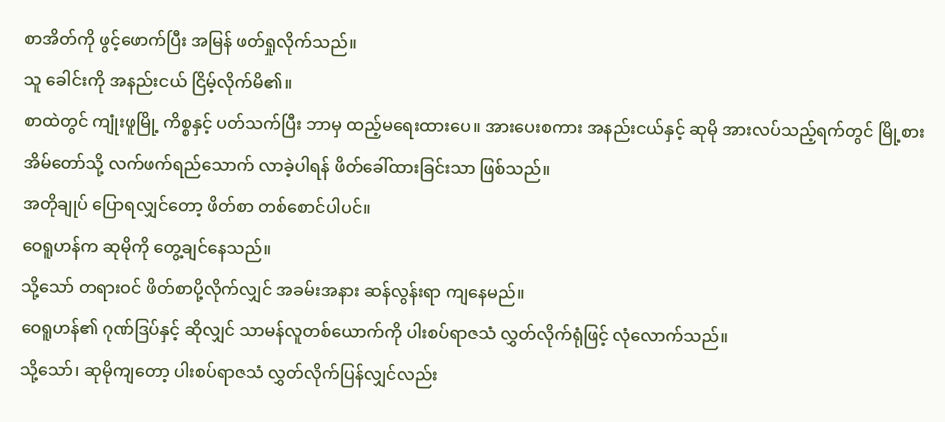စာအိတ်ကို ဖွင့်ဖောက်ပြီး အမြန် ဖတ်ရှုလိုက်သည်။
သူ ခေါင်းကို အနည်းငယ် ငြိမ့်လိုက်မိ၏။
စာထဲတွင် ကျုံးဖူမြို့ ကိစ္စနှင့် ပတ်သက်ပြီး ဘာမှ ထည့်မရေးထားပေ။ အားပေးစကား အနည်းငယ်နှင့် ဆုမို အားလပ်သည့်ရက်တွင် မြို့စားအိမ်တော်သို့ လက်ဖက်ရည်သောက် လာခဲ့ပါရန် ဖိတ်ခေါ်ထားခြင်းသာ ဖြစ်သည်။
အတိုချုပ် ပြောရလျှင်တော့ ဖိတ်စာ တစ်စောင်ပါပင်။
ဝေရူဟန်က ဆုမိုကို တွေ့ချင်နေသည်။
သို့သော် တရားဝင် ဖိတ်စာပို့လိုက်လျှင် အခမ်းအနား ဆန်လွန်းရာ ကျနေမည်။
ဝေရူဟန်၏ ဂုဏ်ဒြပ်နှင့် ဆိုလျှင် သာမန်လူတစ်ယောက်ကို ပါးစပ်ရာဇသံ လွှတ်လိုက်ရုံဖြင့် လုံလောက်သည်။
သို့သော်၊ ဆုမိုကျတော့ ပါးစပ်ရာဇသံ လွှတ်လိုက်ပြန်လျှင်လည်း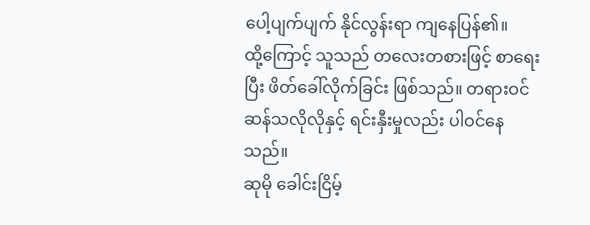ပေါ့ပျက်ပျက် နိုင်လွန်းရာ ကျနေပြန်၏။
ထို့ကြောင့် သူသည် တလေးတစားဖြင့် စာရေးပြီး ဖိတ်ခေါ်လိုက်ခြင်း ဖြစ်သည်။ တရားဝင် ဆန်သလိုလိုနှင့် ရင်းနှီးမှုလည်း ပါဝင်နေသည်။
ဆုမို ခေါင်းငြိမ့်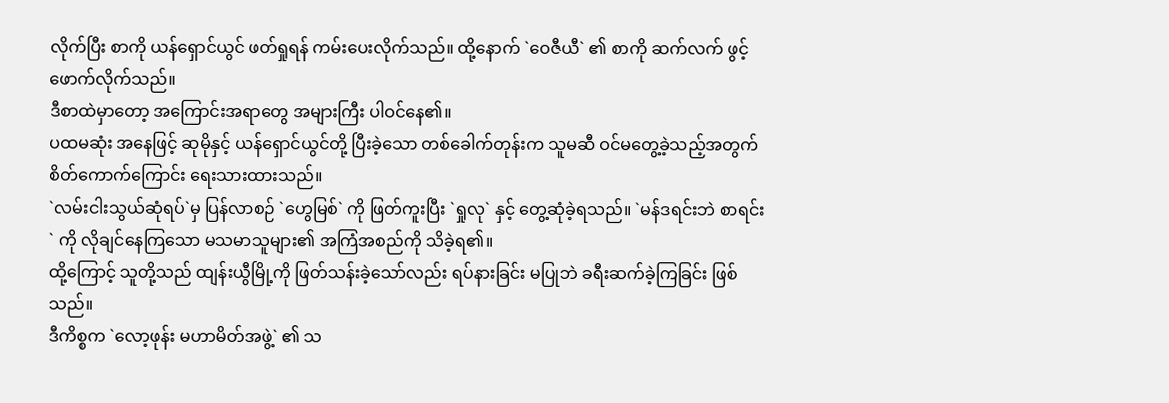လိုက်ပြီး စာကို ယန်ရှောင်ယွင် ဖတ်ရှုရန် ကမ်းပေးလိုက်သည်။ ထို့နောက် `ဝေဇီယီ` ၏ စာကို ဆက်လက် ဖွင့်ဖောက်လိုက်သည်။
ဒီစာထဲမှာတော့ အကြောင်းအရာတွေ အများကြီး ပါဝင်နေ၏။
ပထမဆုံး အနေဖြင့် ဆုမိုနှင့် ယန်ရှောင်ယွင်တို့ ပြီးခဲ့သော တစ်ခေါက်တုန်းက သူမဆီ ဝင်မတွေ့ခဲ့သည့်အတွက် စိတ်ကောက်ကြောင်း ရေးသားထားသည်။
`လမ်းငါးသွယ်ဆုံရပ်`မှ ပြန်လာစဉ် `ဟွေမြစ်` ကို ဖြတ်ကူးပြီး `ရှုလု` နှင့် တွေ့ဆုံခဲ့ရသည်။ `မန်ဒရင်းဘဲ စာရင်း` ကို လိုချင်နေကြသော မသမာသူများ၏ အကြံအစည်ကို သိခဲ့ရ၏။
ထို့ကြောင့် သူတို့သည် ထျန်းယွီမြို့ကို ဖြတ်သန်းခဲ့သော်လည်း ရပ်နားခြင်း မပြုဘဲ ခရီးဆက်ခဲ့ကြခြင်း ဖြစ်သည်။
ဒီကိစ္စက `လော့ဖုန်း မဟာမိတ်အဖွဲ့` ၏ သ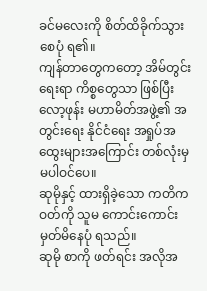ခင်မလေးကို စိတ်ထိခိုက်သွားစေပုံ ရ၏။
ကျန်တာတွေကတော့ အိမ်တွင်းရေးရာ ကိစ္စတွေသာ ဖြစ်ပြီး လော့ဖုန်း မဟာမိတ်အဖွဲ့၏ အတွင်းရေး နိုင်ငံရေး အရှုပ်အထွေးများအကြောင်း တစ်လုံးမှ မပါဝင်ပေ။
ဆုမိုနှင့် ထားရှိခဲ့သော ကတိကဝတ်ကို သူမ ကောင်းကောင်း မှတ်မိနေပုံ ရသည်။
ဆုမို စာကို ဖတ်ရင်း အလိုအ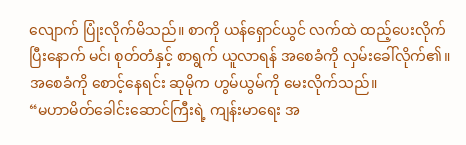လျောက် ပြုံးလိုက်မိသည်။ စာကို ယန်ရှောင်ယွင် လက်ထဲ ထည့်ပေးလိုက်ပြီးနောက် မင်၊ စုတ်တံနှင့် စာရွက် ယူလာရန် အစေခံကို လှမ်းခေါ်လိုက်၏။
အစေခံကို စောင့်နေရင်း ဆုမိုက ဟွမ်ယွမ်ကို မေးလိုက်သည်။
“မဟာမိတ်ခေါင်းဆောင်ကြီးရဲ့ ကျန်းမာရေး အ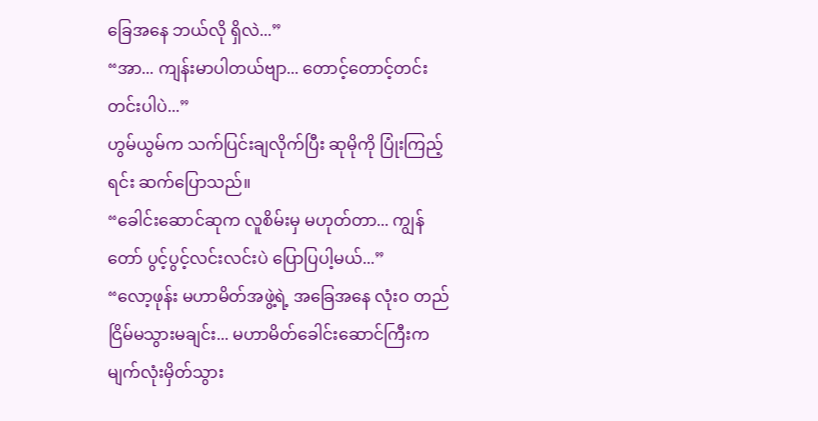ခြေအနေ ဘယ်လို ရှိလဲ...”
“အာ... ကျန်းမာပါတယ်ဗျာ... တောင့်တောင့်တင်းတင်းပါပဲ...”
ဟွမ်ယွမ်က သက်ပြင်းချလိုက်ပြီး ဆုမိုကို ပြုံးကြည့်ရင်း ဆက်ပြောသည်။
“ခေါင်းဆောင်ဆုက လူစိမ်းမှ မဟုတ်တာ... ကျွန်တော် ပွင့်ပွင့်လင်းလင်းပဲ ပြောပြပါ့မယ်...”
“လော့ဖုန်း မဟာမိတ်အဖွဲ့ရဲ့ အခြေအနေ လုံးဝ တည်ငြိမ်မသွားမချင်း... မဟာမိတ်ခေါင်းဆောင်ကြီးက မျက်လုံးမှိတ်သွား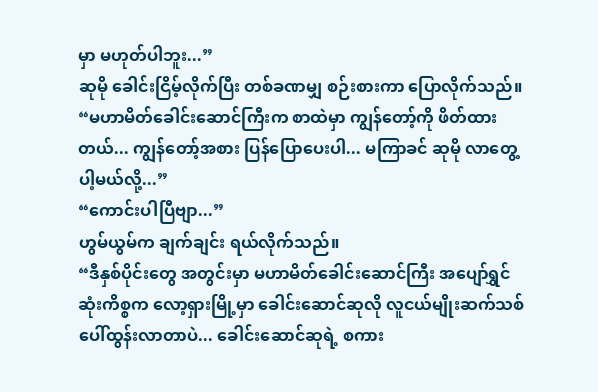မှာ မဟုတ်ပါဘူး...”
ဆုမို ခေါင်းငြိမ့်လိုက်ပြီး တစ်ခဏမျှ စဉ်းစားကာ ပြောလိုက်သည်။
“မဟာမိတ်ခေါင်းဆောင်ကြီးက စာထဲမှာ ကျွန်တော့်ကို ဖိတ်ထားတယ်... ကျွန်တော့်အစား ပြန်ပြောပေးပါ... မကြာခင် ဆုမို လာတွေ့ပါ့မယ်လို့...”
“ကောင်းပါပြီဗျာ...”
ဟွမ်ယွမ်က ချက်ချင်း ရယ်လိုက်သည်။
“ဒီနှစ်ပိုင်းတွေ အတွင်းမှာ မဟာမိတ်ခေါင်းဆောင်ကြီး အပျော်ရွှင်ဆုံးကိစ္စက လော့ရှားမြို့မှာ ခေါင်းဆောင်ဆုလို လူငယ်မျိုးဆက်သစ် ပေါ်ထွန်းလာတာပဲ... ခေါင်းဆောင်ဆုရဲ့ စကား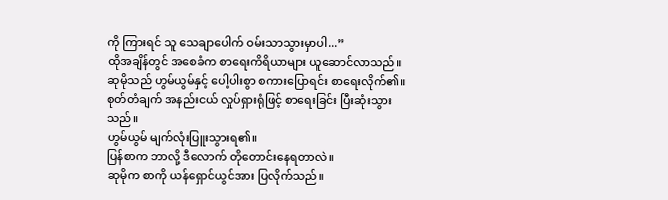ကို ကြားရင် သူ သေချာပေါက် ဝမ်းသာသွားမှာပါ...”
ထိုအချိန်တွင် အစေခံက စာရေးကိရိယာများ ယူဆောင်လာသည်။ ဆုမိုသည် ဟွမ်ယွမ်နှင့် ပေါ့ပါးစွာ စကားပြောရင်း စာရေးလိုက်၏။
စုတ်တံချက် အနည်းငယ် လှုပ်ရှားရုံဖြင့် စာရေးခြင်း ပြီးဆုံးသွားသည်။
ဟွမ်ယွမ် မျက်လုံးပြူးသွားရ၏။
ပြန်စာက ဘာလို့ ဒီလောက် တိုတောင်းနေရတာလဲ။
ဆုမိုက စာကို ယန်ရှောင်ယွင်အား ပြလိုက်သည်။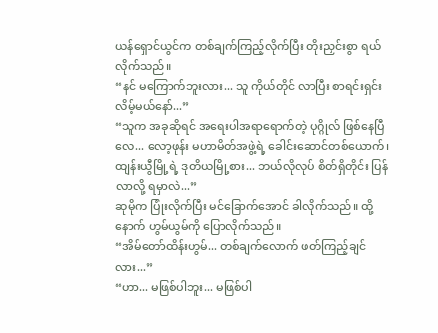ယန်ရှောင်ယွင်က တစ်ချက်ကြည့်လိုက်ပြီး တိုးညှင်းစွာ ရယ်လိုက်သည်။
“နင် မကြောက်ဘူးလား... သူ ကိုယ်တိုင် လာပြီး စာရင်းရှင်းလိမ့်မယ်နော်...”
“သူက အခုဆိုရင် အရေးပါအရာရောက်တဲ့ ပုဂ္ဂိုလ် ဖြစ်နေပြီလေ... လော့ဖုန်း မဟာမိတ်အဖွဲ့ရဲ့ ခေါင်းဆောင်တစ်ယောက်၊ ထျန်းယွီမြို့ရဲ့ ဒုတိယမြို့စား... ဘယ်လိုလုပ် စိတ်ရှိတိုင်း ပြန်လာလို့ ရမှာလဲ...”
ဆုမိုက ပြုံးလိုက်ပြီး မင်ခြောက်အောင် ခါလိုက်သည်။ ထို့နောက် ဟွမ်ယွမ်ကို ပြောလိုက်သည်။
“အိမ်တော်ထိန်းဟွမ်... တစ်ချက်လောက် ဖတ်ကြည့်ချင်လား...”
“ဟာ... မဖြစ်ပါဘူး... မဖြစ်ပါ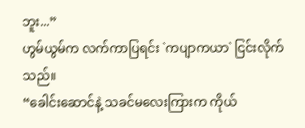ဘူး...”
ဟွမ်ယွမ်က လက်ကာပြရင်း `ကပျာကယာ` ငြင်းလိုက်သည်။
“ခေါင်းဆောင်နဲ့ သခင်မလေးကြားက ကိုယ်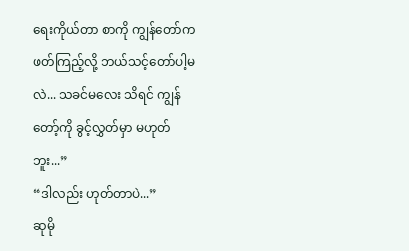ရေးကိုယ်တာ စာကို ကျွန်တော်က ဖတ်ကြည့်လို့ ဘယ်သင့်တော်ပါ့မလဲ... သခင်မလေး သိရင် ကျွန်တော့်ကို ခွင့်လွှတ်မှာ မဟုတ်ဘူး...”
“ဒါလည်း ဟုတ်တာပဲ...”
ဆုမို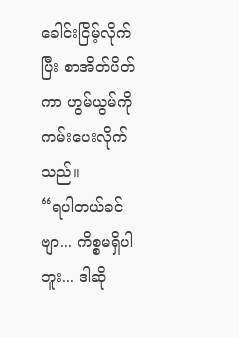ခေါင်းငြိမ့်လိုက်ပြီး စာအိတ်ပိတ်ကာ ဟွမ်ယွမ်ကို ကမ်းပေးလိုက်သည်။
“ရပါတယ်ခင်ဗျာ... ကိစ္စမရှိပါဘူး... ဒါဆို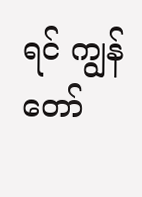ရင် ကျွန်တော်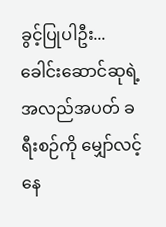ခွင့်ပြုပါဦး... ခေါင်းဆောင်ဆုရဲ့ အလည်အပတ် ခရီးစဉ်ကို မျှော်လင့်နေ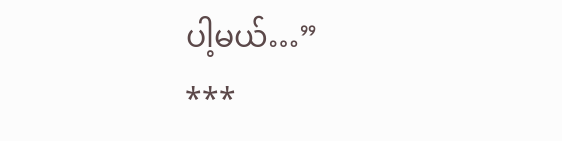ပါ့မယ်…”
***